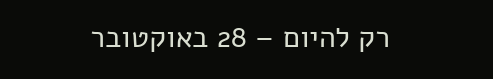רק להיום – 28 באוקטובר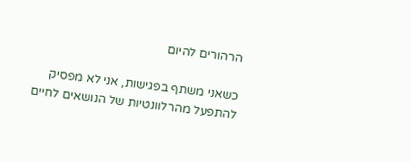הרהורים להיום

כשאני משתף בפגישות, אני לא מפסיק להתפעל מהרלוונטיות של הנושאים לחיים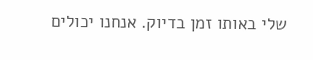שלי באותו זמן בדיוק. אנחנו יכולים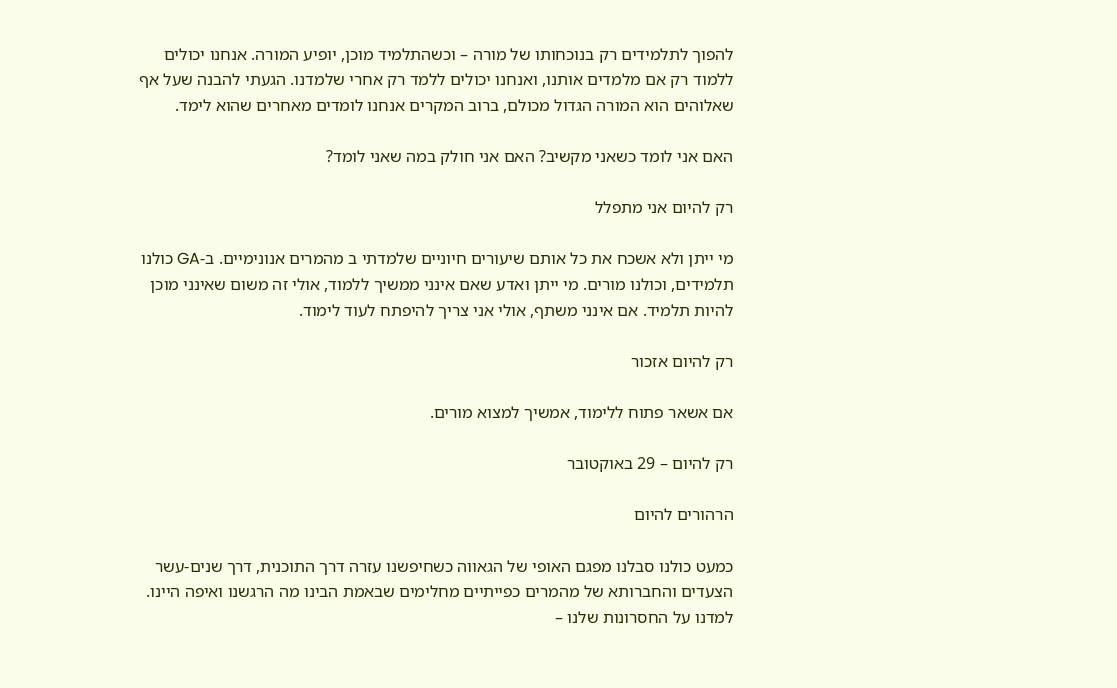להפוך לתלמידים רק בנוכחותו של מורה – וכשהתלמיד מוכן, יופיע המורה. אנחנו יכולים ללמוד רק אם מלמדים אותנו, ואנחנו יכולים ללמד רק אחרי שלמדנו. הגעתי להבנה שעל אף שאלוהים הוא המורה הגדול מכולם, ברוב המקרים אנחנו לומדים מאחרים שהוא לימד.

האם אני לומד כשאני מקשיב? האם אני חולק במה שאני לומד?

רק להיום אני מתפלל

מי ייתן ולא אשכח את כל אותם שיעורים חיוניים שלמדתי ב מהמרים אנונימיים. ב-GA כולנו תלמידים, וכולנו מורים. מי ייתן ואדע שאם אינני ממשיך ללמוד, אולי זה משום שאינני מוכן להיות תלמיד. אם אינני משתף, אולי אני צריך להיפתח לעוד לימוד.

רק להיום אזכור

אם אשאר פתוח ללימוד, אמשיך למצוא מורים.

רק להיום – 29 באוקטובר

הרהורים להיום

כמעט כולנו סבלנו מפגם האופי של הגאווה כשחיפשנו עזרה דרך התוכנית, דרך שנים-עשר הצעדים והחברותא של מהמרים כפייתיים מחלימים שבאמת הבינו מה הרגשנו ואיפה היינו. למדנו על החסרונות שלנו –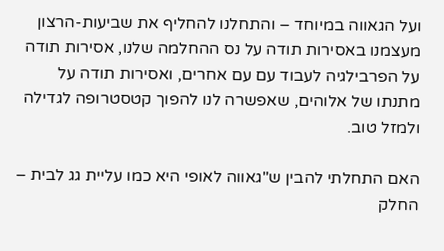ועל הגאווה במיוחד – והתחלנו להחליף את שביעות-הרצון מעצמנו באסירות תודה על נס ההחלמה שלנו, אסירות תודה על הפרבילגיה לעבוד עם עם אחרים, ואסירות תודה על מתנתו של אלוהים, שאפשרה לנו להפוך קטסטרופה לגדילה ולמזל טוב.

האם התחלתי להבין ש"גאווה לאופי היא כמו עליית גג לבית – החלק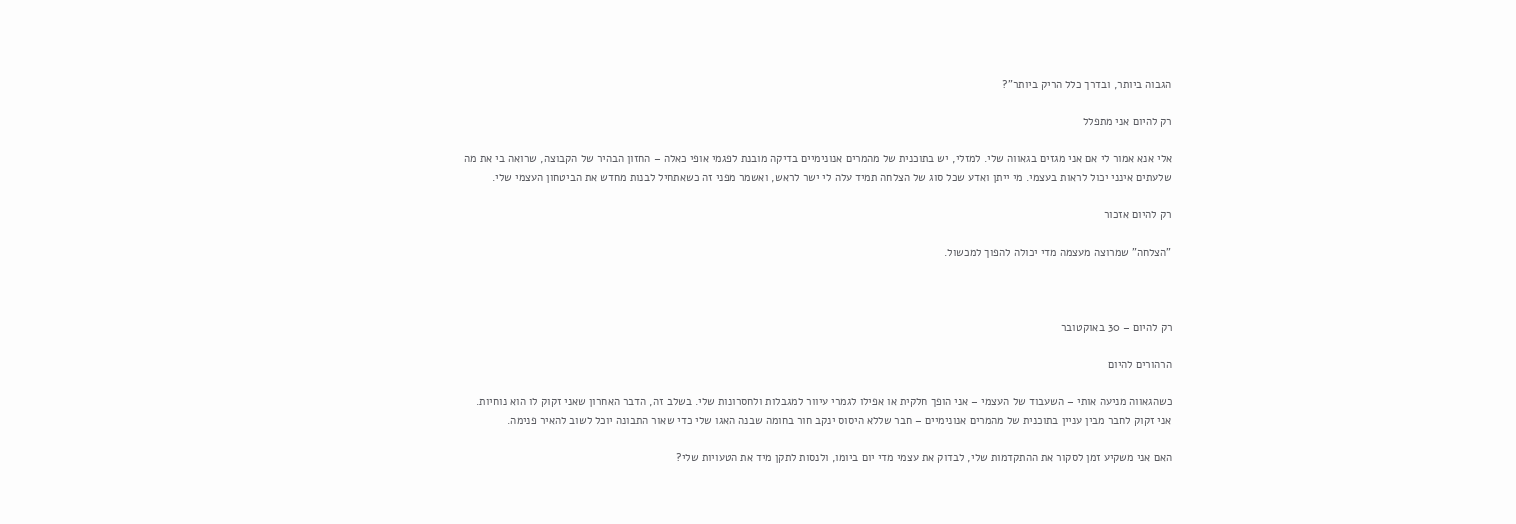הגבוה ביותר, ובדרך כלל הריק ביותר"?

רק להיום אני מתפלל

אלי אנא אמור לי אם אני מגזים בגאווה שלי. למזלי, יש בתוכנית של מהמרים אנונימיים בדיקה מובנת לפגמי אופי כאלה – החזון הבהיר של הקבוצה, שרואה בי את מה שלעתים אינני יכול לראות בעצמי. מי ייתן ואדע שכל סוג של הצלחה תמיד עלה לי ישר לראש, ואשמר מפני זה כשאתחיל לבנות מחדש את הביטחון העצמי שלי.

רק להיום אזכור

"הצלחה" שמרוצה מעצמה מדי יכולה להפוך למכשול.



רק להיום – 30 באוקטובר

הרהורים להיום

כשהגאווה מניעה אותי – השעבוד של העצמי – אני הופך חלקית או אפילו לגמרי עיוור למגבלות ולחסרונות שלי. בשלב זה, הדבר האחרון שאני זקוק לו הוא נוחיות. אני זקוק לחבר מבין עניין בתוכנית של מהמרים אנונימיים – חבר שללא היסוס ינקב חור בחומה שבנה האגו שלי כדי שאור התבונה יוכל לשוב להאיר פנימה.

האם אני משקיע זמן לסקור את ההתקדמות שלי, לבדוק את עצמי מדי יום ביומו, ולנסות לתקן מיד את הטעויות שלי?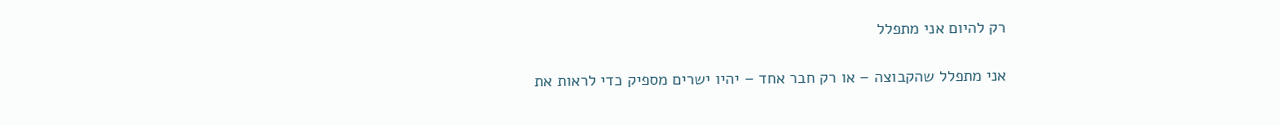רק להיום אני מתפלל

אני מתפלל שהקבוצה – או רק חבר אחד – יהיו ישרים מספיק כדי לראות את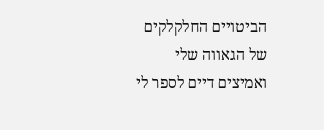הביטויים החלקלקים של הגאווה שלי ואמיצים דיים לספר לי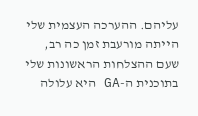עליהם. ההערכה העצמית שלי הייתה מורעבת זמן כה רב, שעם ההצלחות הראשונות שלי בתוכנית ה-GA היא עלולה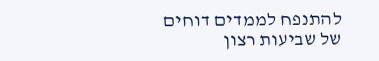להתנפח לממדים דוחים של שביעות רצון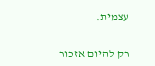עצמית.

רק להיום אזכור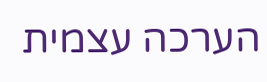הערכה עצמית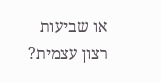או שביעות רצון עצמית?